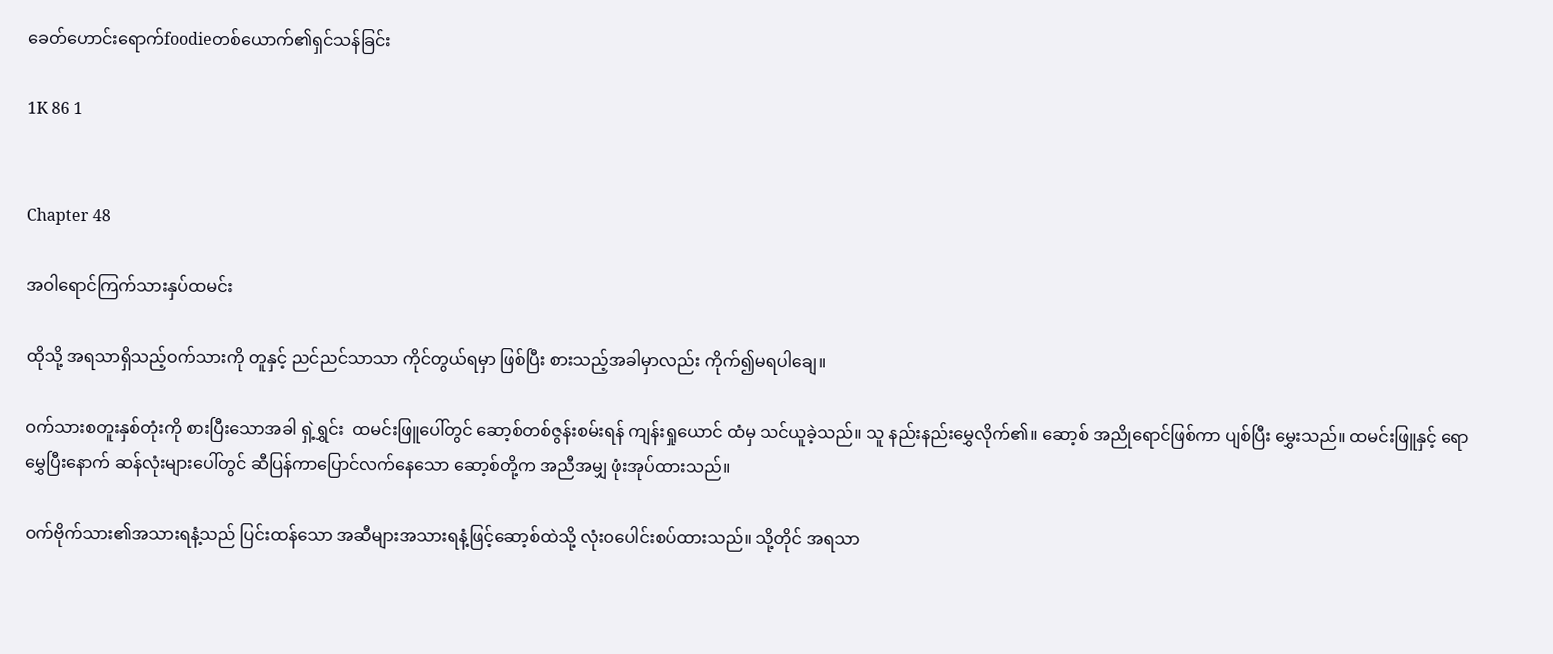ခေတ်ဟောင်းရောက်foodieတစ်ယောက်၏ရှင်သန်ခြင်း

1K 86 1


Chapter 48

အဝါရောင်ကြက်သားနှပ်ထမင်း

ထိုသို့ အရသာရှိသည့်ဝက်သားကို တူနှင့် ညင်ညင်သာသာ ကိုင်တွယ်ရမှာ ဖြစ်ပြီး စားသည့်အခါမှာလည်း ကိုက်၍မရပါချေ။

ဝက်သားစတူးနှစ်တုံးကို စားပြီးသောအခါ ရှဲ့ရွှင်း  ထမင်းဖြူပေါ်တွင် ဆော့စ်တစ်ဇွန်းစမ်းရန် ကျန်းရှုယောင် ထံမှ သင်ယူခဲ့သည်။ သူ နည်းနည်းမွှေလိုက်၏။ ဆော့စ် အညိုရောင်ဖြစ်ကာ ပျစ်ပြီး မွှေးသည်။ ထမင်းဖြူနှင့် ရောမွှေပြီးနောက် ဆန်လုံးများပေါ်တွင် ဆီပြန်ကာပြောင်လက်နေသော ဆော့စ်တို့က အညီအမျှ ဖုံးအုပ်ထားသည်။

ဝက်ဗိုက်သား၏အသားရနံ့သည် ပြင်းထန်သော အဆီများအသားရနံ့ဖြင့်ဆော့စ်ထဲသို့ လုံး၀ပေါင်းစပ်ထားသည်။ သို့တိုင် အရသာ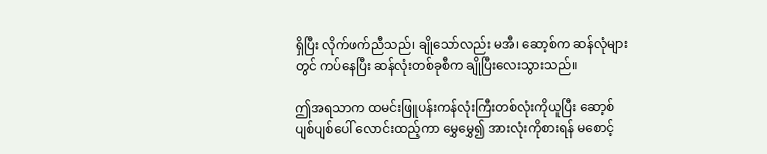ရှိပြီး လိုက်ဖက်ညီသည်၊ ချိုသော်လည်း မအီ၊ ဆော့စ်က ဆန်လုံများတွင် ကပ်နေပြီး ဆန်လုံးတစ်ခုစီက ချိုပြီးလေးသွားသည်။

ဤအရသာက ထမင်းဖြူပန်းကန်လုံးကြီးတစ်လုံးကိုယူပြီး ဆော့စ်ပျစ်ပျစ်ပေါ် လောင်းထည့်ကာ မွှေမွှေ၍ အားလုံးကိုစားရန် မစောင့်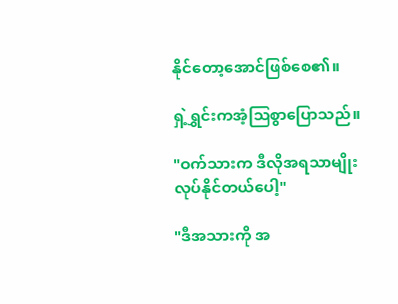နိုင်တော့အောင်ဖြစ်စေ၏။

ရှဲ့ရွှင်းကအံ့သြစွာပြောသည်။

"ဝက်သားက ဒီလိုအရသာမျိုး လုပ်နိုင်တယ်ပေါ့"

"ဒီအသားကို အ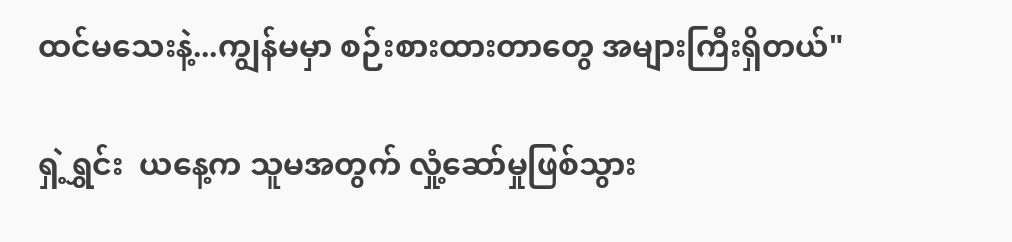ထင်မသေးနဲ့...ကျွန်မမှာ စဉ်းစားထားတာတွေ အများကြီးရှိတယ်"

ရှဲ့ရွှင်း  ယနေ့က သူမအတွက် လှုံ့ဆော်မှုဖြစ်သွား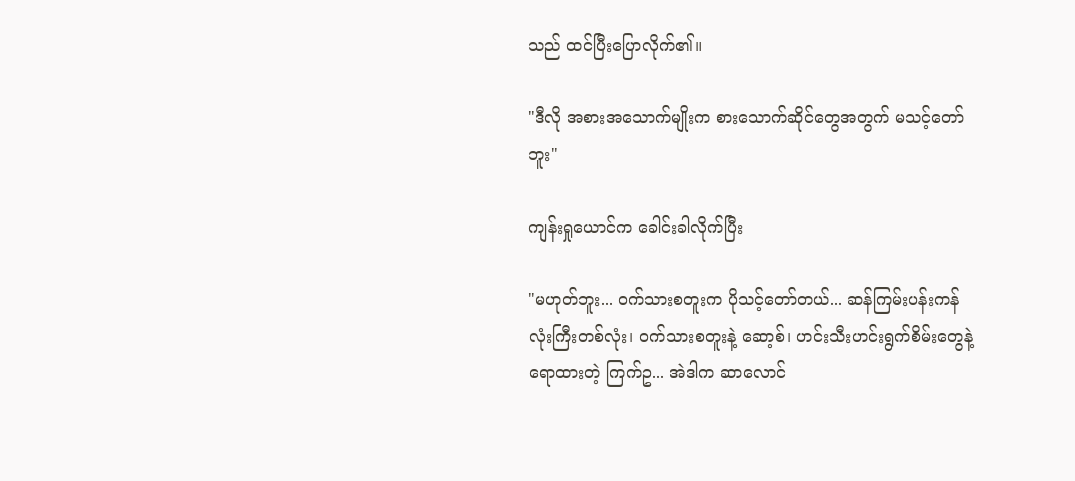သည် ထင်ပြီးပြောလိုက်၏။

"ဒီလို အစားအသောက်မျိုးက စားသောက်ဆိုင်တွေအတွက် မသင့်တော်ဘူး"

ကျန်းရှုယောင်က ခေါင်းခါလိုက်ပြီး

"မဟုတ်ဘူး... ဝက်သားစတူးက ပိုသင့်တော်တယ်... ဆန်ကြမ်းပန်းကန်လုံးကြီးတစ်လုံး၊ ဝက်သားစတူးနဲ့ ဆော့စ်၊ ဟင်းသီးဟင်းရွက်စိမ်းတွေနဲ့ ရောထားတဲ့ ကြက်ဥ... အဲဒါက ဆာလောင်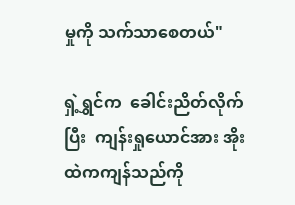မှုကို သက်သာစေတယ်"

ရှဲ့ရွှင်က  ခေါင်းညိတ်လိုက်ပြီး  ကျန်းရှုယောင်အား အိုးထဲကကျန်သည်ကို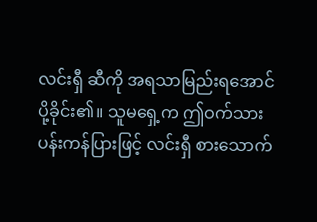လင်းရှီ ဆီကို အရသာမြည်းရအောင်  ပို့ခိုင်း၏။ သူမရှေ့က ဤဝက်သားပန်းကန်ပြားဖြင့် လင်းရှီ စားသောက်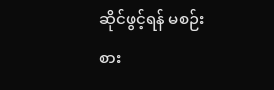ဆိုင်ဖွင့်ရန် မစဉ်းစား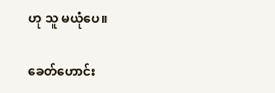ဟု သူ မယုံပေ။

ခေတ်ဟောင်း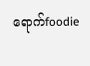ရောက်foodie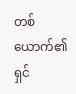တစ်ယောက်၏ရှင်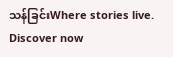သန်ခြင်းWhere stories live. Discover now